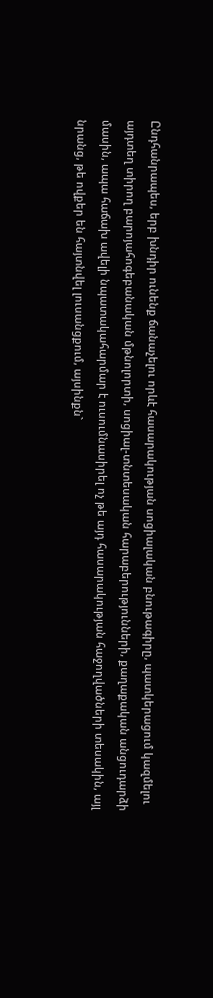Ընդհանրապես, երբ խնդիր ունենք ճանաչելու որևէ հասարակության սոցիալական բնութագիրը, պատկերացում կազմելու այդտեղ տիրող բարոյահոգեբանական մթնոլորտի, սոցիալ-տնտեսական հարաբերությունների, քաղաքական անցուդարձի մասին, ապա հաճախ ավելի նպատակահարմար է ուսումնասիրել ոչ թե այդ հասարակության հաջողվածների տեսակին, այլ նրանց, թե ովքեր են հայտնվել լուսանցքում, այսինքն`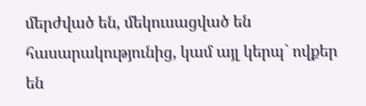մերժված են, մեկուսացված են հասարակությունից, կամ այլ կերպ` ովքեր են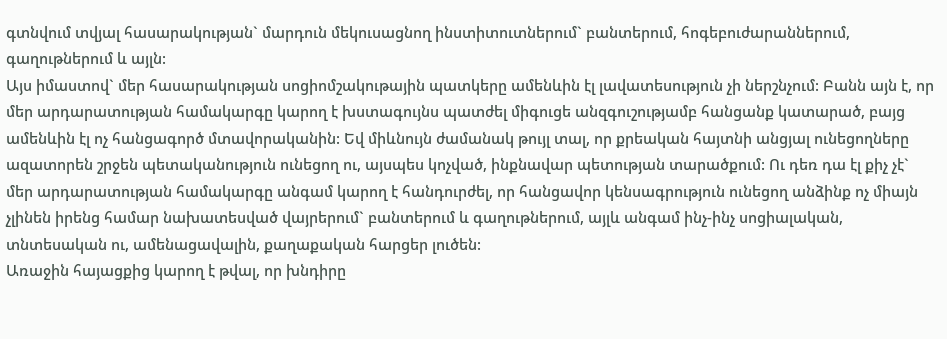գտնվում տվյալ հասարակության` մարդուն մեկուսացնող ինստիտուտներում` բանտերում, հոգեբուժարաններում, գաղութներում և այլն:
Այս իմաստով` մեր հասարակության սոցիոմշակութային պատկերը ամենևին էլ լավատեսություն չի ներշնչում: Բանն այն է, որ մեր արդարատության համակարգը կարող է խստագույնս պատժել միգուցե անզգուշությամբ հանցանք կատարած, բայց ամենևին էլ ոչ հանցագործ մտավորականին: Եվ միևնույն ժամանակ թույլ տալ, որ քրեական հայտնի անցյալ ունեցողները ազատորեն շրջեն պետականություն ունեցող ու, այսպես կոչված, ինքնավար պետության տարածքում: Ու դեռ դա էլ քիչ չէ` մեր արդարատության համակարգը անգամ կարող է հանդուրժել, որ հանցավոր կենսագրություն ունեցող անձինք ոչ միայն չլինեն իրենց համար նախատեսված վայրերում` բանտերում և գաղութներում, այլև անգամ ինչ-ինչ սոցիալական, տնտեսական ու, ամենացավալին, քաղաքական հարցեր լուծեն:
Առաջին հայացքից կարող է թվալ, որ խնդիրը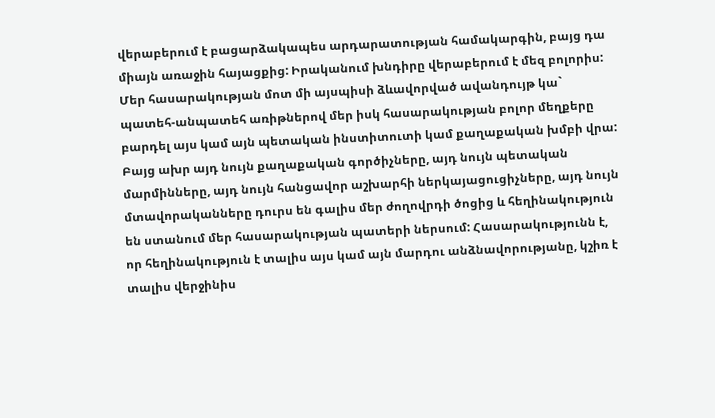վերաբերում է բացարձակապես արդարատության համակարգին, բայց դա միայն առաջին հայացքից: Իրականում խնդիրը վերաբերում է մեզ բոլորիս: Մեր հասարակության մոտ մի այսպիսի ձևավորված ավանդույթ կա` պատեհ-անպատեհ առիթներով մեր իսկ հասարակության բոլոր մեղքերը բարդել այս կամ այն պետական ինստիտուտի կամ քաղաքական խմբի վրա: Բայց ախր այդ նույն քաղաքական գործիչները, այդ նույն պետական մարմինները, այդ նույն հանցավոր աշխարհի ներկայացուցիչները, այդ նույն մտավորականները դուրս են գալիս մեր ժողովրդի ծոցից և հեղինակություն են ստանում մեր հասարակության պատերի ներսում: Հասարակությունն է, որ հեղինակություն է տալիս այս կամ այն մարդու անձնավորությանը, կշիռ է տալիս վերջինիս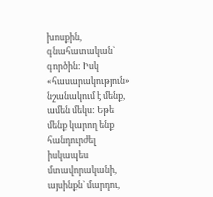խոսքին, գնահատական` գործին: Իսկ «հասարակություն» նշանակում է մենք, ամեն մեկս: Եթե մենք կարող ենք հանդուրժել իսկապես մտավորականի, այսինքն` մարդու,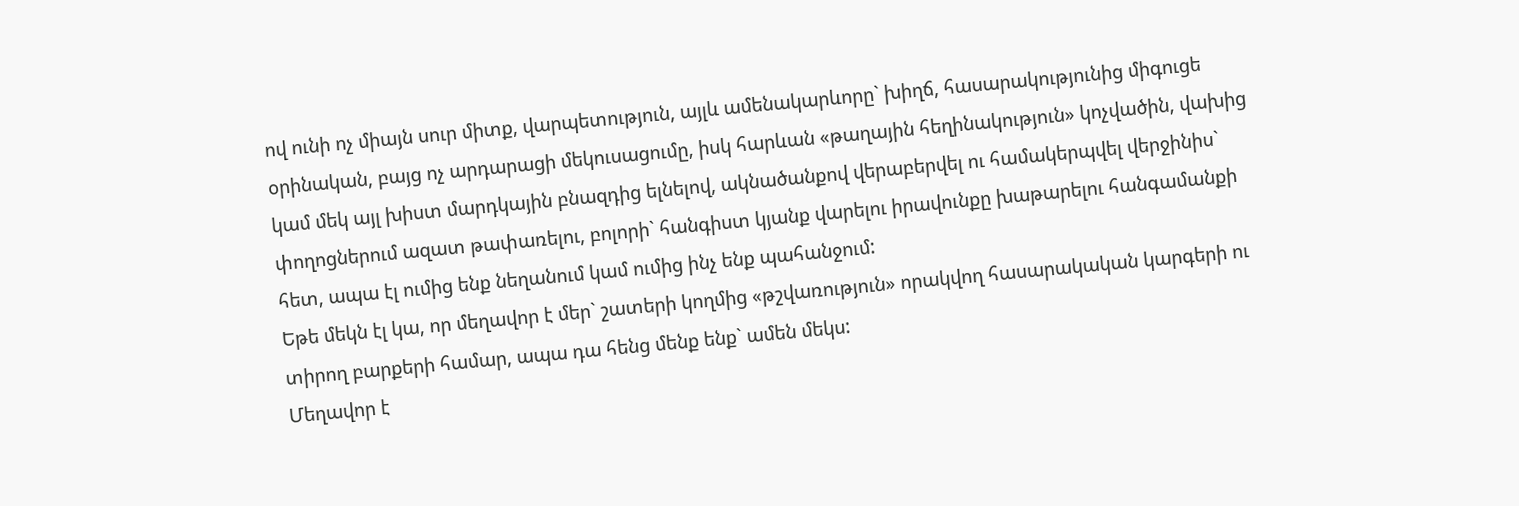ով ունի ոչ միայն սուր միտք, վարպետություն, այլև ամենակարևորը` խիղճ, հասարակությունից միգուցե օրինական, բայց ոչ արդարացի մեկուսացումը, իսկ հարևան «թաղային հեղինակություն» կոչվածին, վախից կամ մեկ այլ խիստ մարդկային բնազդից ելնելով, ակնածանքով վերաբերվել ու համակերպվել վերջինիս` փողոցներում ազատ թափառելու, բոլորի` հանգիստ կյանք վարելու իրավունքը խաթարելու հանգամանքի հետ, ապա էլ ումից ենք նեղանում կամ ումից ինչ ենք պահանջում:
Եթե մեկն էլ կա, որ մեղավոր է մեր` շատերի կողմից «թշվառություն» որակվող հասարակական կարգերի ու տիրող բարքերի համար, ապա դա հենց մենք ենք` ամեն մեկս:
Մեղավոր է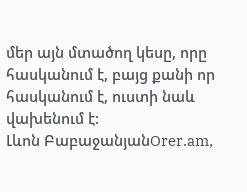մեր այն մտածող կեսը, որը հասկանում է, բայց քանի որ հասկանում է, ուստի նաև վախենում է:
Լևոն ԲաբաջանյանOrer.am,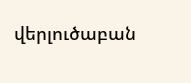վերլուծաբան